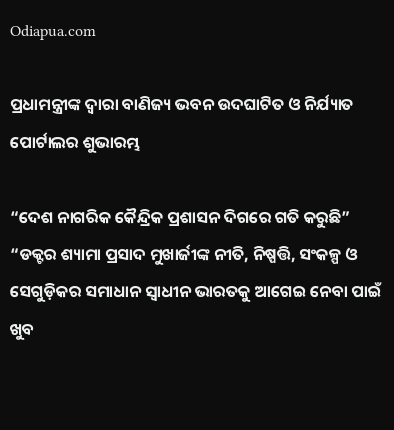Odiapua.com

ପ୍ରଧାମନ୍ତ୍ରୀଙ୍କ ଦ୍ୱାରା ବାଣିଜ୍ୟ ଭବନ ଉଦଘାଟିତ ଓ ନିର୍ଯ୍ୟାତ ପୋର୍ଟାଲର ଶୁଭାରମ୍ଭ

“ଦେଶ ନାଗରିକ କୈନ୍ଦ୍ରିକ ପ୍ରଶାସନ ଦିଗରେ ଗତି କରୁଛି”
“ଡକ୍ଟର ଶ୍ୟାମା ପ୍ରସାଦ ମୁଖାର୍ଜୀଙ୍କ ନୀତି, ନିଷ୍ପତ୍ତି, ସଂକଳ୍ପ ଓ ସେଗୁଡ଼ିକର ସମାଧାନ ସ୍ୱାଧୀନ ଭାରତକୁ ଆଗେଇ ନେବା ପାଇଁ ଖୁବ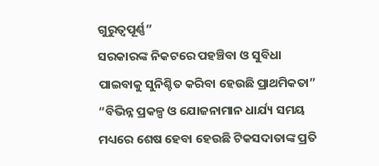ଗୁରୁତ୍ୱପୂର୍ଣ୍ଣ”
ସରକାରଙ୍କ ନିକଟରେ ପହଞ୍ଚିବା ଓ ସୁବିଧା ପାଇବାକୁ ସୁନିଶ୍ଚିତ କରିବା ହେଉଛି ପ୍ରାଥମିକତା”
“ବିଭିନ୍ନ ପ୍ରକଳ୍ପ ଓ ଯୋଜନାମାନ ଧାର୍ଯ୍ୟ ସମୟ ମଧ୍ୟରେ ଶେଷ ହେବା ହେଉଛି ଟିକସଦାତାଙ୍କ ପ୍ରତି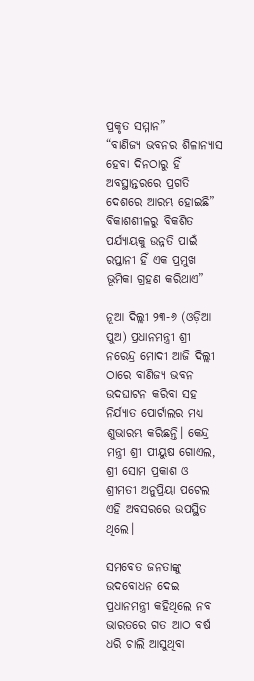ପ୍ରକୃତ ସମ୍ମାନ”
“ବାଣିଜ୍ୟ ଭବନର ଶିଳାନ୍ୟାସ ହେବା ଦିନଠାରୁ ହିଁ ଅବସ୍ଥାନ୍ତରରେ ପ୍ରଗତି ଦେଶରେ ଆରମ୍ଭ ହୋଇଛି”
ବିକାଶଶୀଳରୁ ବିକଶିତ ପର୍ଯ୍ୟାୟକୁ ଉନ୍ନତି ପାଇଁ ରପ୍ତାନୀ ହିଁ ଏକ ପ୍ରମୁଖ ଭୂମିକା ଗ୍ରହଣ କରିଥାଏ”

ନୂଆ ଦିଲ୍ଲୀ ୨୩-୬ (ଓଡ଼ିଆ ପୁଅ) ପ୍ରଧାନମନ୍ତ୍ରୀ ଶ୍ରୀ ନରେନ୍ଦ୍ର ମୋଦୀ ଆଜି ଦିଲ୍ଲୀ ଠାରେ ବାଣିଜ୍ୟ ଭବନ ଉଦଘାଟନ କରିବା ସହ ନିର୍ଯ୍ୟାତ ପୋର୍ଟାଲର ମଧ୍ୟ ଶୁଭାରମ୍ଭ କରିଛନ୍ତି। କେନ୍ଦ୍ର ମନ୍ତ୍ରୀ ଶ୍ରୀ ପୀୟୁଷ ଗୋଏଲ, ଶ୍ରୀ ସୋମ ପ୍ରକାଶ ଓ ଶ୍ରୀମତୀ ଅନୁପ୍ରିୟା ପଟେଲ ଏହି ଅବସରରେ ଉପସ୍ଥିତ ଥିଲେ।

ସମବେତ ଜନତାଙ୍କୁ ଉଦବୋଧନ ଦେଇ ପ୍ରଧାନମନ୍ତ୍ରୀ କହିଥିଲେ ନବ ଭାରତରେ ଗତ ଆଠ ବର୍ଷ ଧରି ଚାଲି ଆସୁଥିବା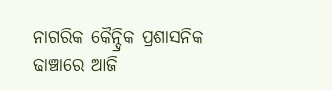ନାଗରିକ କୈନ୍ଦ୍ରିକ ପ୍ରଶାସନିକ ଢାଞ୍ଚାରେ ଆଜି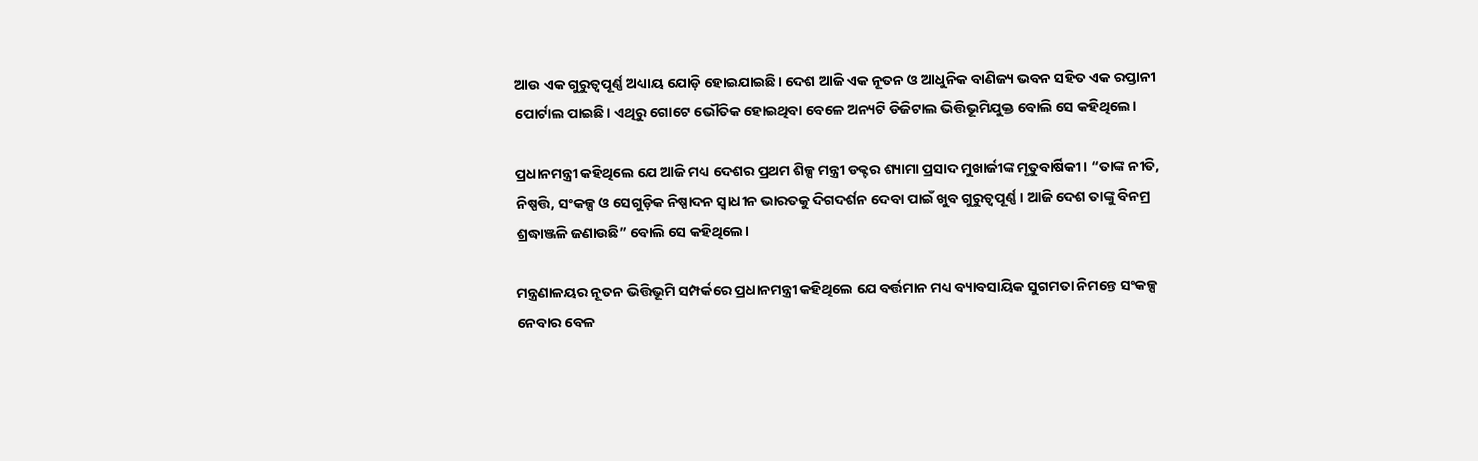ଆଉ ଏକ ଗୁରୁତ୍ୱପୂର୍ଣ୍ଣ ଅଧ୍ୟାୟ ଯୋଡ଼ି ହୋଇଯାଇଛି। ଦେଶ ଆଜି ଏକ ନୂତନ ଓ ଆଧୁନିକ ବାଣିଜ୍ୟ ଭବନ ସହିତ ଏକ ରପ୍ତାନୀ ପୋର୍ଟାଲ ପାଇଛି। ଏଥିରୁ ଗୋଟେ ଭୌତିକ ହୋଇଥିବା ବେଳେ ଅନ୍ୟଟି ଡିଜିଟାଲ ଭିତ୍ତିଭୂମିଯୁକ୍ତ ବୋଲି ସେ କହିଥିଲେ।

ପ୍ରଧାନମନ୍ତ୍ରୀ କହିଥିଲେ ଯେ ଆଜି ମଧ୍ୟ ଦେଶର ପ୍ରଥମ ଶିଳ୍ପ ମନ୍ତ୍ରୀ ଡକ୍ଟର ଶ୍ୟାମା ପ୍ରସାଦ ମୁଖାର୍ଜୀଙ୍କ ମୃତୁବାର୍ଷିକୀ। “ତାଙ୍କ ନୀତି, ନିଷ୍ପତ୍ତି, ସଂକଳ୍ପ ଓ ସେଗୁଡ଼ିକ ନିଷ୍ପାଦନ ସ୍ୱାଧୀନ ଭାରତକୁ ଦିଗଦର୍ଶନ ଦେବା ପାଇଁ ଖୁବ ଗୁରୁତ୍ୱପୂର୍ଣ୍ଣ। ଆଜି ଦେଶ ତାଙ୍କୁ ବିନମ୍ର ଶ୍ରଦ୍ଧାଞ୍ଜଳି ଜଣାଉଛି” ବୋଲି ସେ କହିଥିଲେ।

ମନ୍ତ୍ରଣାଳୟର ନୂତନ ଭିତ୍ତିଭୂମି ସମ୍ପର୍କରେ ପ୍ରଧାନମନ୍ତ୍ରୀ କହିଥିଲେ ଯେ ବର୍ତ୍ତମାନ ମଧ୍ୟ ବ୍ୟାବସାୟିକ ସୁଗମତା ନିମନ୍ତେ ସଂକଳ୍ପ ନେବାର ବେଳ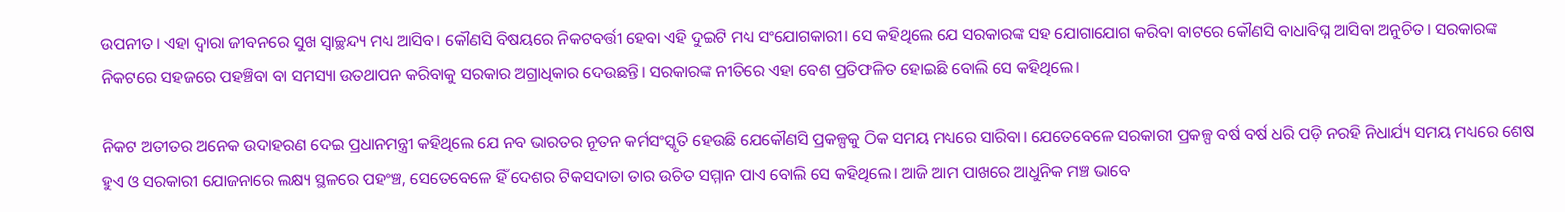ଉପନୀତ। ଏହା ଦ୍ୱାରା ଜୀବନରେ ସୁଖ ସ୍ୱାଚ୍ଛନ୍ଦ୍ୟ ମଧ୍ୟ ଆସିବ। କୌଣସି ବିଷୟରେ ନିକଟବର୍ତ୍ତୀ ହେବା ଏହି ଦୁଇଟି ମଧ୍ୟ ସଂଯୋଗକାରୀ। ସେ କହିଥିଲେ ଯେ ସରକାରଙ୍କ ସହ ଯୋଗାଯୋଗ କରିବା ବାଟରେ କୌଣସି ବାଧାବିଘ୍ନ ଆସିବା ଅନୁଚିତ। ସରକାରଙ୍କ ନିକଟରେ ସହଜରେ ପହଞ୍ଚିବା ବା ସମସ୍ୟା ଉତଥାପନ କରିବାକୁ ସରକାର ଅଗ୍ରାଧିକାର ଦେଉଛନ୍ତି। ସରକାରଙ୍କ ନୀତିରେ ଏହା ବେଶ ପ୍ରତିଫଳିତ ହୋଇଛି ବୋଲି ସେ କହିଥିଲେ।

ନିକଟ ଅତୀତର ଅନେକ ଉଦାହରଣ ଦେଇ ପ୍ରଧାନମନ୍ତ୍ରୀ କହିଥିଲେ ଯେ ନବ ଭାରତର ନୂତନ କର୍ମସଂସ୍କୃତି ହେଉଛି ଯେକୌଣସି ପ୍ରକଳ୍ପକୁ ଠିକ ସମୟ ମଧ୍ୟରେ ସାରିବା। ଯେତେବେଳେ ସରକାରୀ ପ୍ରକଳ୍ପ ବର୍ଷ ବର୍ଷ ଧରି ପଡ଼ି ନରହି ନିଧାର୍ଯ୍ୟ ସମୟ ମଧ୍ୟରେ ଶେଷ ହୁଏ ଓ ସରକାରୀ ଯୋଜନାରେ ଲକ୍ଷ୍ୟ ସ୍ଥଳରେ ପହଂଞ୍ଚ, ସେତେବେଳେ ହିଁ ଦେଶର ଟିକସଦାତା ତାର ଉଚିତ ସମ୍ମାନ ପାଏ ବୋଲି ସେ କହିଥିଲେ। ଆଜି ଆମ ପାଖରେ ଆଧୁନିକ ମଞ୍ଚ ଭାବେ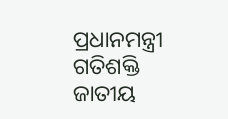ପ୍ରଧାନମନ୍ତ୍ରୀ ଗତିଶକ୍ତି ଜାତୀୟ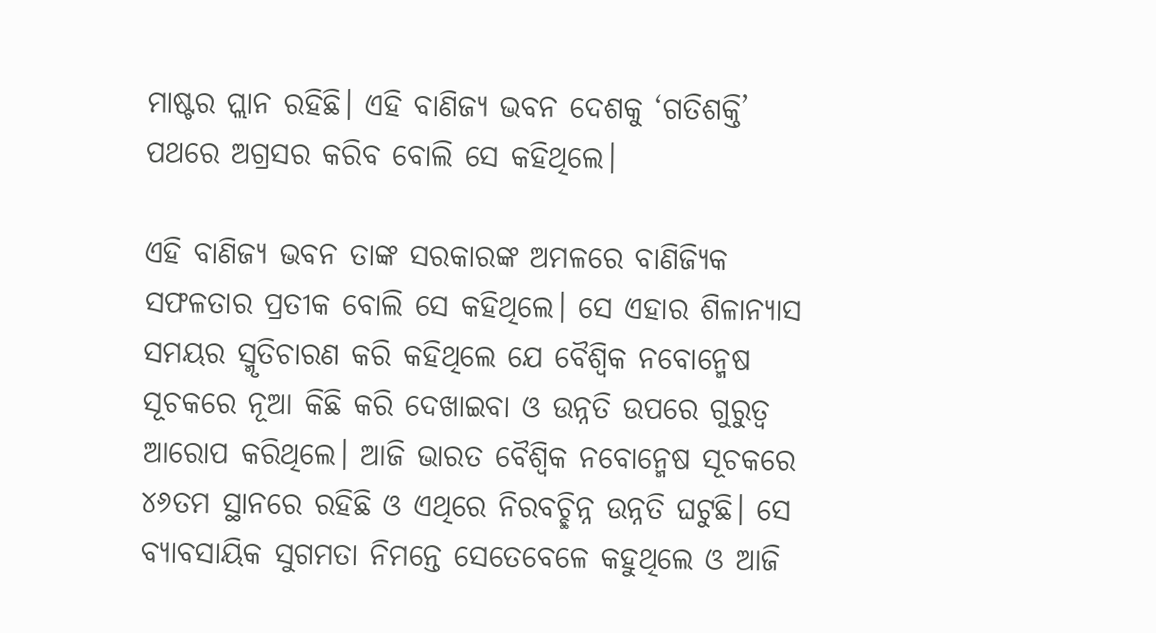ମାଷ୍ଟର ପ୍ଲାନ ରହିଛି। ଏହି ବାଣିଜ୍ୟ ଭବନ ଦେଶକୁ ‘ଗତିଶକ୍ତି’ ପଥରେ ଅଗ୍ରସର କରିବ ବୋଲି ସେ କହିଥିଲେ।

ଏହି ବାଣିଜ୍ୟ ଭବନ ତାଙ୍କ ସରକାରଙ୍କ ଅମଳରେ ବାଣିଜ୍ୟିକ ସଫଳତାର ପ୍ରତୀକ ବୋଲି ସେ କହିଥିଲେ। ସେ ଏହାର ଶିଳାନ୍ୟାସ ସମୟର ସ୍ମୃତିଚାରଣ କରି କହିଥିଲେ ଯେ ବୈଶ୍ୱିକ ନବୋନ୍ମେଷ ସୂଚକରେ ନୂଆ କିଛି କରି ଦେଖାଇବା ଓ ଉନ୍ନତି ଉପରେ ଗୁରୁତ୍ୱ ଆରୋପ କରିଥିଲେ। ଆଜି ଭାରତ ବୈଶ୍ୱିକ ନବୋନ୍ମେଷ ସୂଚକରେ ୪୬ତମ ସ୍ଥାନରେ ରହିଛି ଓ ଏଥିରେ ନିରବଚ୍ଛିନ୍ନ ଉନ୍ନତି ଘଟୁଛି। ସେ ବ୍ୟାବସାୟିକ ସୁଗମତା ନିମନ୍ତେ ସେତେବେଳେ କହୁଥିଲେ ଓ ଆଜି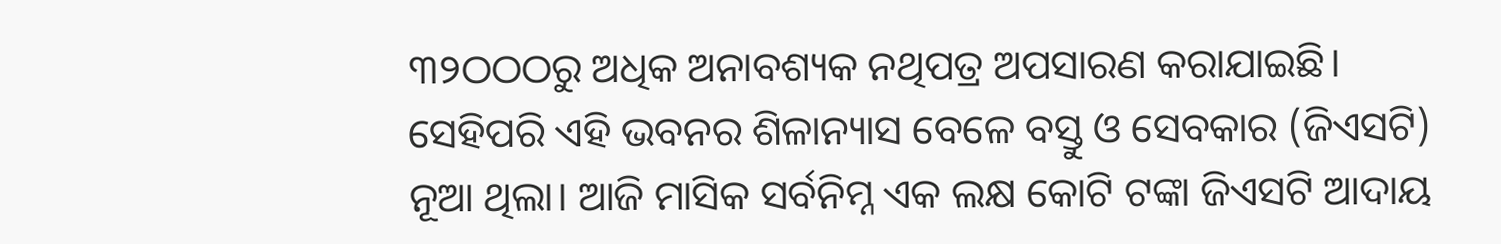୩୨ଠଠଠରୁ ଅଧିକ ଅନାବଶ୍ୟକ ନଥିପତ୍ର ଅପସାରଣ କରାଯାଇଛି। ସେହିପରି ଏହି ଭବନର ଶିଳାନ୍ୟାସ ବେଳେ ବସ୍ତୁ ଓ ସେବକାର (ଜିଏସଟି) ନୂଆ ଥିଲା। ଆଜି ମାସିକ ସର୍ବନିମ୍ନ ଏକ ଲକ୍ଷ କୋଟି ଟଙ୍କା ଜିଏସଟି ଆଦାୟ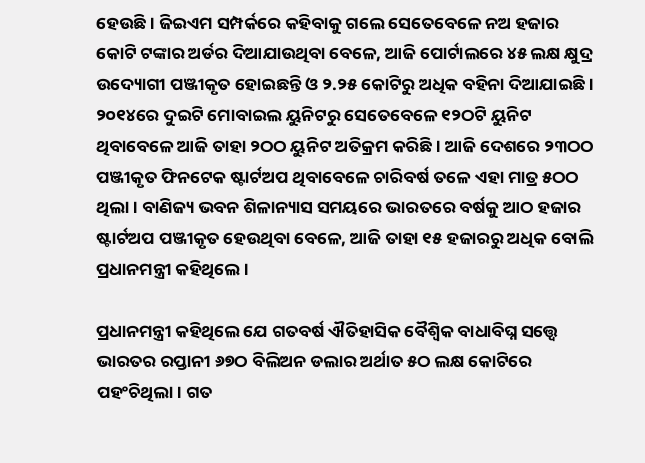ହେଉଛି। ଜିଇଏମ ସମ୍ପର୍କରେ କହିବାକୁ ଗଲେ ସେତେବେଳେ ନଅ ହଜାର କୋଟି ଟଙ୍କାର ଅର୍ଡର ଦିଆଯାଉଥିବା ବେଳେ, ଆଜି ପୋର୍ଟାଲରେ ୪୫ ଲକ୍ଷ କ୍ଷୁଦ୍ର ଉଦ୍ୟୋଗୀ ପଞ୍ଜୀକୃତ ହୋଇଛନ୍ତି ଓ ୨.୨୫ କୋଟିରୁ ଅଧିକ ବହିନା ଦିଆଯାଇଛି। ୨୦୧୪ରେ ଦୁଇଟି ମୋବାଇଲ ୟୁନିଟରୁ ସେତେବେଳେ ୧୨ଠଟି ୟୁନିଟ ଥିବାବେଳେ ଆଜି ତାହା ୨ଠଠ ୟୁନିଟ ଅତିକ୍ରମ କରିଛି। ଆଜି ଦେଶରେ ୨୩ଠଠ ପଞ୍ଜୀକୃତ ଫିନଟେକ ଷ୍ଟାର୍ଟଅପ ଥିବାବେଳେ ଚାରିବର୍ଷ ତଳେ ଏହା ମାତ୍ର ୫ଠଠ ଥିଲା। ବାଣିଜ୍ୟ ଭବନ ଶିଳାନ୍ୟାସ ସମୟରେ ଭାରତରେ ବର୍ଷକୁ ଆଠ ହଜାର ଷ୍ଟାର୍ଟଅପ ପଞ୍ଜୀକୃତ ହେଉଥିବା ବେଳେ, ଆଜି ତାହା ୧୫ ହଜାରରୁ ଅଧିକ ବୋଲି ପ୍ରଧାନମନ୍ତ୍ରୀ କହିଥିଲେ।

ପ୍ରଧାନମନ୍ତ୍ରୀ କହିଥିଲେ ଯେ ଗତବର୍ଷ ଐତିହାସିକ ବୈଶ୍ୱିକ ବାଧାବିଘ୍ନ ସତ୍ତ୍ୱେ ଭାରତର ରପ୍ତାନୀ ୬୭ଠ ବିଲିଅନ ଡଲାର ଅର୍ଥାତ ୫ଠ ଲକ୍ଷ କୋଟିରେ ପହଂଚିଥିଲା। ଗତ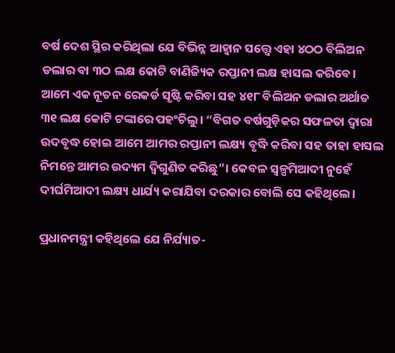ବର୍ଷ ଦେଶ ସ୍ଥିର କରିଥିଲା ଯେ ବିଭିନ୍ନ ଆହ୍ୱାନ ସତ୍ତ୍ୱେ ଏହା ୪ଠଠ ବିଲିଅନ ଡଲାର ବା ୩ଠ ଲକ୍ଷ କୋଟି ବାଣିଜ୍ୟିକ ରପ୍ତାନୀ ଲକ୍ଷ ହାସଲ କରିବେ। ଆମେ ଏକ ନୂତନ ରେକର୍ଡ ସୃଷ୍ଟି କରିବା ସହ ୪୧୮ ବିଲିଅନ ଡଲାର ଅର୍ଥାତ ୩୧ ଲକ୍ଷ କୋଟି ଟଙ୍କାରେ ପହଂଚିଲୁ। “ବିଗତ ବର୍ଷଗୁଡ଼ିକର ସଫଳତା ଦ୍ୱାରା ଉଦବୃଦ୍ଧ ହୋଇ ଆମେ ଆମର ରପ୍ତାନୀ ଲକ୍ଷ୍ୟ ବୃଦ୍ଧି କରିବା ସହ ତାହା ହାସଲ ନିମନ୍ତେ ଆମର ଉଦ୍ୟମ ଦ୍ୱିଗୁଣିତ କରିଛୁ”। କେବଳ ସ୍ୱଳ୍ପମିଆଦୀ ନୁହେଁ ଦୀର୍ଘମିଆଦୀ ଲକ୍ଷ୍ୟ ଧାର୍ଯ୍ୟ କରାଯିବା ଦରକାର ବୋଲି ସେ କହିଥିଲେ।

ପ୍ରଧାନମନ୍ତ୍ରୀ କହିଥିଲେ ଯେ ନିର୍ଯ୍ୟାତ-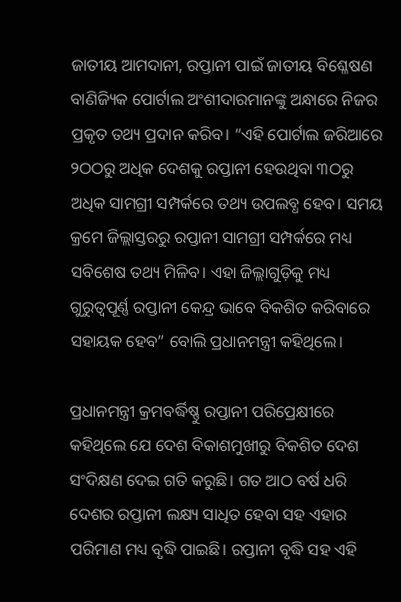ଜାତୀୟ ଆମଦାନୀ, ରପ୍ତାନୀ ପାଇଁ ଜାତୀୟ ବିଶ୍ଳେଷଣ ବାଣିଜ୍ୟିକ ପୋର୍ଟାଲ ଅଂଶୀଦାରମାନଙ୍କୁ ଅନ୍ଧାରେ ନିଜର ପ୍ରକୃତ ତଥ୍ୟ ପ୍ରଦାନ କରିବ। “ଏହି ପୋର୍ଟାଲ ଜରିଆରେ ୨ଠଠରୁ ଅଧିକ ଦେଶକୁ ରପ୍ତାନୀ ହେଉଥିବା ୩ଠରୁ ଅଧିକ ସାମଗ୍ରୀ ସମ୍ପର୍କରେ ତଥ୍ୟ ଉପଲବ୍ଧ ହେବ। ସମୟ କ୍ରମେ ଜିଲ୍ଲାସ୍ତରରୁ ରପ୍ତାନୀ ସାମଗ୍ରୀ ସମ୍ପର୍କରେ ମଧ୍ୟ ସବିଶେଷ ତଥ୍ୟ ମିଳିବ। ଏହା ଜିଲ୍ଲାଗୁଡ଼ିକୁ ମଧ୍ୟ ଗୁରୁତ୍ୱପୂର୍ଣ୍ଣ ରପ୍ତାନୀ କେନ୍ଦ୍ର ଭାବେ ବିକଶିତ କରିବାରେ ସହାୟକ ହେବ” ବୋଲି ପ୍ରଧାନମନ୍ତ୍ରୀ କହିଥିଲେ।

ପ୍ରଧାନମନ୍ତ୍ରୀ କ୍ରମବର୍ଦ୍ଧିଷ୍ଣୁ ରପ୍ତାନୀ ପରିପ୍ରେକ୍ଷୀରେ କହିଥିଲେ ଯେ ଦେଶ ବିକାଶମୁଖୀରୁ ବିକଶିତ ଦେଶ ସଂଦିକ୍ଷଣ ଦେଇ ଗତି କରୁଛି। ଗତ ଆଠ ବର୍ଷ ଧରି ଦେଶର ରପ୍ତାନୀ ଲକ୍ଷ୍ୟ ସାଧିତ ହେବା ସହ ଏହାର ପରିମାଣ ମଧ୍ୟ ବୃଦ୍ଧି ପାଇଛି। ରପ୍ତାନୀ ବୃଦ୍ଧି ସହ ଏହି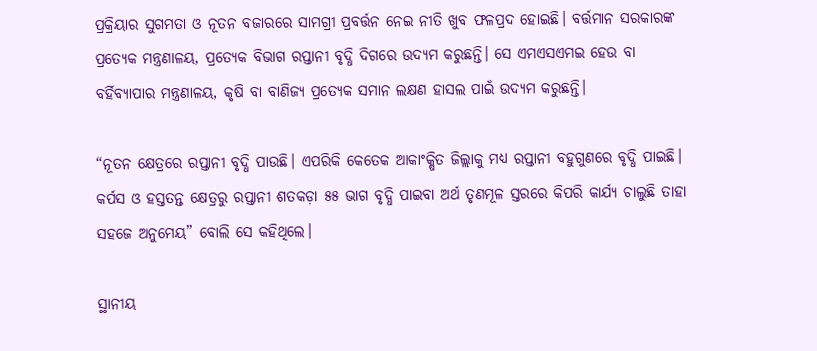ପ୍ରକ୍ରିୟାର ସୁଗମତା ଓ ନୂତନ ବଜାରରେ ସାମଗ୍ରୀ ପ୍ରବର୍ତ୍ତନ ନେଇ ନୀତି ଖୁବ ଫଳପ୍ରଦ ହୋଇଛି। ବର୍ତ୍ତମାନ ସରକାରଙ୍କ ପ୍ରତ୍ୟେକ ମନ୍ତ୍ରଣାଳୟ, ପ୍ରତ୍ୟେକ ବିଭାଗ ରପ୍ତାନୀ ବୃଦ୍ଧି ଦିଗରେ ଉଦ୍ୟମ କରୁଛନ୍ତି। ସେ ଏମଏସଏମଇ ହେଉ ବା ବର୍ହିବ୍ୟାପାର ମନ୍ତ୍ରଣାଳୟ, କୃଷି ବା ବାଣିଜ୍ୟ ପ୍ରତ୍ୟେକ ସମାନ ଲକ୍ଷଣ ହାସଲ ପାଇଁ ଉଦ୍ୟମ କରୁଛନ୍ତି।

“ନୂତନ କ୍ଷେତ୍ରରେ ରପ୍ତାନୀ ବୃଦ୍ଧି ପାଉଛି। ଏପରିକି କେତେକ ଆକାଂକ୍ଷିତ ଜିଲ୍ଲାକୁ ମଧ୍ୟ ରପ୍ତାନୀ ବହୁଗୁଣରେ ବୃଦ୍ଧି ପାଇଛି। କର୍ପସ ଓ ହସ୍ତତନ୍ତ କ୍ଷେତ୍ରରୁ ରପ୍ତାନୀ ଶତକଡ଼ା ୫୫ ଭାଗ ବୃଦ୍ଧି ପାଇବା ଅର୍ଥ ତୃଣମୂଳ ସ୍ତରରେ କିପରି କାର୍ଯ୍ୟ ଚାଲୁଛି ତାହା ସହଜେ ଅନୁମେୟ” ବୋଲି ସେ କହିଥିଲେ।

ସ୍ଥାନୀୟ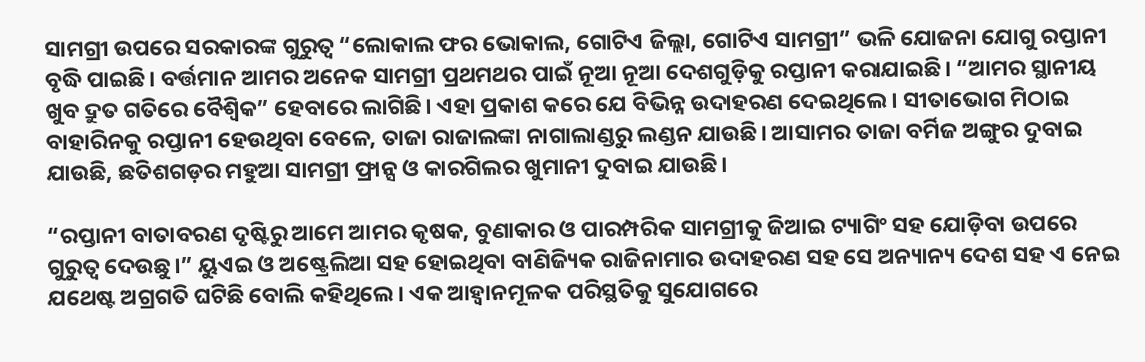ସାମଗ୍ରୀ ଉପରେ ସରକାରଙ୍କ ଗୁରୁତ୍ୱ “ଲୋକାଲ ଫର ଭୋକାଲ, ଗୋଟିଏ ଜିଲ୍ଲା, ଗୋଟିଏ ସାମଗ୍ରୀ” ଭଳି ଯୋଜନା ଯୋଗୁ ରପ୍ତାନୀ ବୃଦ୍ଧି ପାଇଛି। ବର୍ତ୍ତମାନ ଆମର ଅନେକ ସାମଗ୍ରୀ ପ୍ରଥମଥର ପାଇଁ ନୂଆ ନୂଆ ଦେଶଗୁଡ଼ିକୁ ରପ୍ତାନୀ କରାଯାଇଛି। “ଆମର ସ୍ଥାନୀୟ ଖୁବ ଦ୍ରୁତ ଗତିରେ ବୈଶ୍ୱିକ” ହେବାରେ ଲାଗିଛି। ଏହା ପ୍ରକାଶ କରେ ଯେ ବିଭିନ୍ନ ଉଦାହରଣ ଦେଇଥିଲେ। ସୀତାଭୋଗ ମିଠାଇ ବାହାରିନକୁ ରପ୍ତାନୀ ହେଉଥିବା ବେଳେ, ତାଜା ରାଜାଲଙ୍କା ନାଗାଲାଣ୍ଡରୁ ଲଣ୍ଡନ ଯାଉଛି। ଆସାମର ତାଜା ବର୍ମିଜ ଅଙ୍ଗୁର ଦୁବାଇ ଯାଉଛି, ଛତିଶଗଡ଼ର ମହୁଆ ସାମଗ୍ରୀ ଫ୍ରାନ୍ସ ଓ କାରଗିଲର ଖୁମାନୀ ଦୁବାଇ ଯାଉଛି।

“ରପ୍ତାନୀ ବାତାବରଣ ଦୃଷ୍ଟିରୁ ଆମେ ଆମର କୃଷକ, ବୁଣାକାର ଓ ପାରମ୍ପରିକ ସାମଗ୍ରୀକୁ ଜିଆଇ ଟ୍ୟାଗିଂ ସହ ଯୋଡ଼ିବା ଉପରେ ଗୁରୁତ୍ୱ ଦେଉଛୁ।” ୟୁଏଇ ଓ ଅଷ୍ଟ୍ରେଲିଆ ସହ ହୋଇଥିବା ବାଣିଜ୍ୟିକ ରାଜିନାମାର ଉଦାହରଣ ସହ ସେ ଅନ୍ୟାନ୍ୟ ଦେଶ ସହ ଏ ନେଇ ଯଥେଷ୍ଟ ଅଗ୍ରଗତି ଘଟିଛି ବୋଲି କହିଥିଲେ। ଏକ ଆହ୍ୱାନମୂଳକ ପରିସ୍ଥତିକୁ ସୁଯୋଗରେ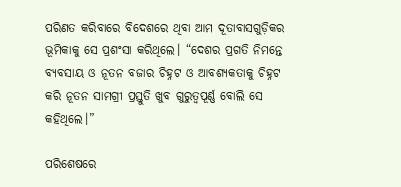ପରିଣତ କରିବାରେ ବିଦେଶରେ ଥିବା ଆମ ଦୂତାବାସଗୁଡ଼ିକର ଭୂମିକାକୁ ସେ ପ୍ରଶଂସା କରିଥିଲେ। “ଦେଶର ପ୍ରଗତି ନିମନ୍ତେ ବ୍ୟବସାୟ ଓ ନୂତନ ବଜାର ଚିହ୍ନଟ ଓ ଆବଶ୍ୟକତାକୁ ଚିହ୍ନଟ କରି ନୂତନ ସାମଗ୍ରୀ ପ୍ରସ୍ତୁତି ଖୁବ ଗୁରୁତ୍ୱପୂର୍ଣ୍ଣ ବୋଲି ସେ କହିଥିଲେ।”

ପରିଶେଷରେ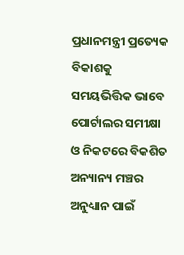ପ୍ରଧାନମନ୍ତ୍ରୀ ପ୍ରତ୍ୟେକ ବିକାଶକୁ ସମୟଭିତ୍ତିକ ଭାବେ ପୋର୍ଟାଲର ସମୀକ୍ଷା ଓ ନିକଟରେ ବିକଶିତ ଅନ୍ୟାନ୍ୟ ମଞ୍ଚର ଅନୁଧ୍ୟାନ ପାଇଁ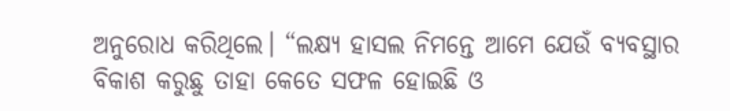ଅନୁରୋଧ କରିଥିଲେ। “ଲକ୍ଷ୍ୟ ହାସଲ ନିମନ୍ତେ ଆମେ ଯେଉଁ ବ୍ୟବସ୍ଥାର ବିକାଶ କରୁଛୁ ତାହା କେତେ ସଫଳ ହୋଇଛି ଓ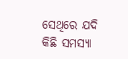ସେଥିରେ ଯଦି କିଛି ସମସ୍ୟା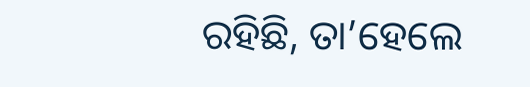ରହିଛି, ତା’ହେଲେ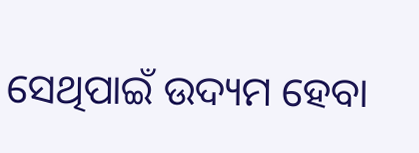ସେଥିପାଇଁ ଉଦ୍ୟମ ହେବା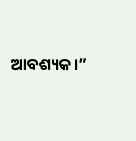ଆବଶ୍ୟକ।”